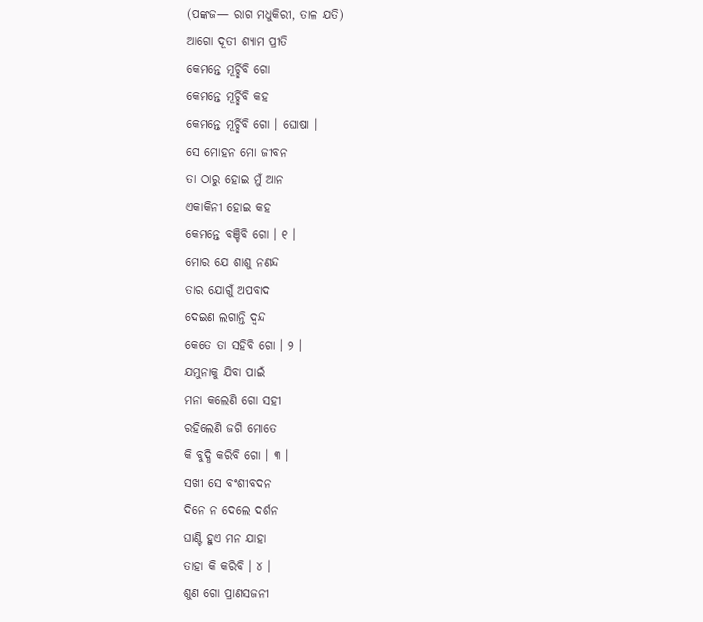(ପଙ୍କଜ— ରାଗ ମଧୁକିରୀ, ତାଳ ଯତି)
ଆଗୋ ଦୂତୀ ଶ୍ୟାମ ପ୍ରୀତି
କେମନ୍ତେ ମୂର୍ଚ୍ଛିବି ଗୋ
କେମନ୍ତେ ମୂର୍ଚ୍ଛିବି କହ
କେମନ୍ତେ ମୂର୍ଚ୍ଛିବି ଗୋ । ଘୋଷା ।
ସେ ମୋହନ ମୋ ଜୀବନ
ତା ଠାରୁ ହୋଇ ମୁଁ ଆନ
ଏକାକିନୀ ହୋଇ କହ
କେମନ୍ତେ ବଞ୍ଚିବି ଗୋ । ୧ ।
ମୋର ଯେ ଶାଶୁ ନଣନ୍ଦ
ତାର ଯୋଗୁଁ ଅପବାଦ
ଦେଇଣ ଲଗାନ୍ତି ଦ୍ୱନ୍ଦ
କେତେ ତା ସହିବି ଗୋ । ୨ ।
ଯମୁନାକୁ ଯିବା ପାଇଁ
ମନା କଲେଣି ଗୋ ସହୀ
ରହିଲେଣି ଜଗି ମୋତେ
କି ବୁଦ୍ଧି କରିବି ଗୋ । ୩ ।
ସଖୀ ସେ ବଂଶୀବଦନ
ଦିନେ ନ ଦେଲେ ଦର୍ଶନ
ଘାଣ୍ଟି ହୁଏ ମନ ଯାହା
ତାହା କି କରିବି । ୪ ।
ଶୁଣ ଗୋ ପ୍ରାଣସଜନୀ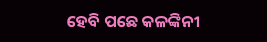ହେବି ପଛେ କଳଙ୍କିନୀ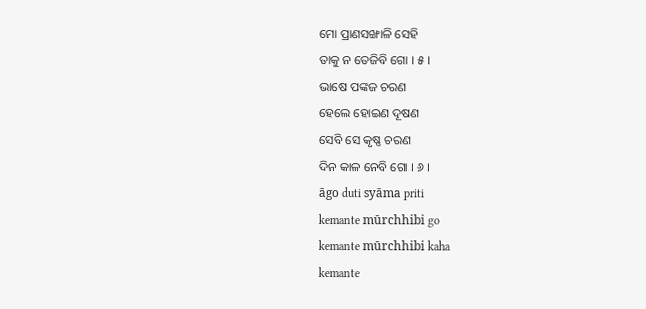ମୋ ପ୍ରାଣସଙ୍ଖାଳି ସେହି
ତାକୁ ନ ତେଜିବି ଗୋ । ୫ ।
ଭାଷେ ପଙ୍କଜ ଚରଣ
ହେଲେ ହୋଇଣ ଦୂଷଣ
ସେବି ସେ କୃଷ୍ଣ ଚରଣ
ଦିନ କାଳ ନେବି ଗୋ । ୬ ।
āgo duti syāma priti
kemante mūrchhibi go
kemante mūrchhibi kaha
kemante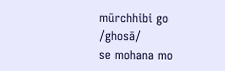mūrchhibi go /ghosā/
se mohana mo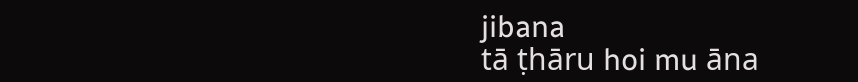jibana
tā ṭhāru hoi mu āna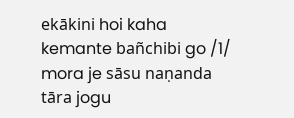ekākini hoi kaha
kemante bañchibi go /1/
mora je sāsu naṇanda
tāra jogu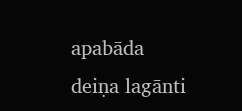apabāda
deiṇa lagānti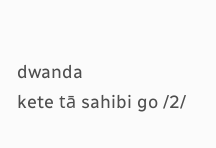dwanda
kete tā sahibi go /2/